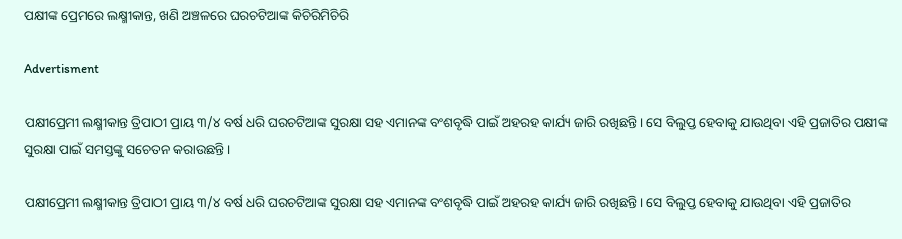ପକ୍ଷୀଙ୍କ ପ୍ରେମରେ ଲକ୍ଷ୍ମୀକାନ୍ତ, ଖଣି ଅଞ୍ଚଳରେ ଘରଚଟିଆଙ୍କ କିଚିରିମିଚିରି

Advertisment

ପକ୍ଷୀପ୍ରେମୀ ଲକ୍ଷ୍ମୀକାନ୍ତ ତ୍ରିପାଠୀ ପ୍ରାୟ ୩/୪ ବର୍ଷ ଧରି ଘରଚଟିଆଙ୍କ ସୁରକ୍ଷା ସହ ଏମାନଙ୍କ ବଂଶବୃଦ୍ଧି ପାଇଁ ଅହରହ କାର୍ଯ୍ୟ ଜାରି ରଖିଛନ୍ତି। ସେ ବିଲୁପ୍ତ ହେବାକୁ ଯାଉଥିବା ଏହି ପ୍ରଜାତିର ପକ୍ଷୀଙ୍କ ସୁରକ୍ଷା ପାଇଁ ସମସ୍ତଙ୍କୁ ସଚେତନ କରାଉଛନ୍ତି।

ପକ୍ଷୀପ୍ରେମୀ ଲକ୍ଷ୍ମୀକାନ୍ତ ତ୍ରିପାଠୀ ପ୍ରାୟ ୩/୪ ବର୍ଷ ଧରି ଘରଚଟିଆଙ୍କ ସୁରକ୍ଷା ସହ ଏମାନଙ୍କ ବଂଶବୃଦ୍ଧି ପାଇଁ ଅହରହ କାର୍ଯ୍ୟ ଜାରି ରଖିଛନ୍ତି। ସେ ବିଲୁପ୍ତ ହେବାକୁ ଯାଉଥିବା ଏହି ପ୍ରଜାତିର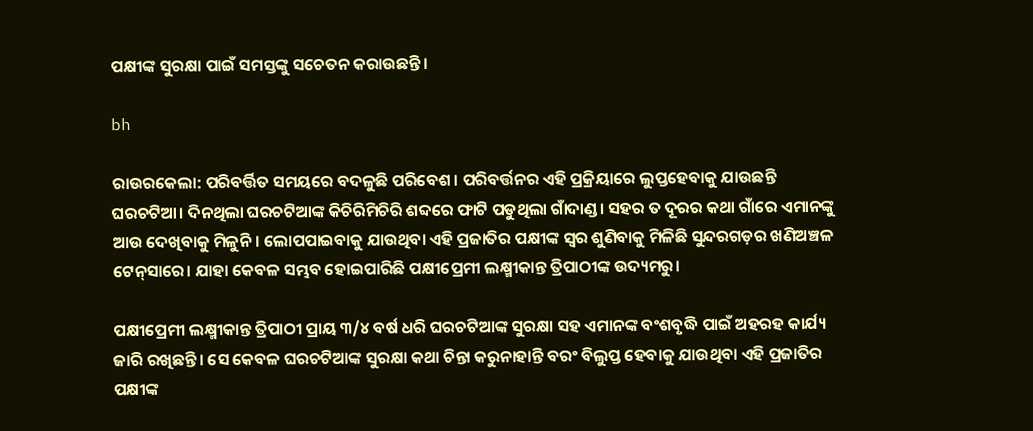ପକ୍ଷୀଙ୍କ ସୁରକ୍ଷା ପାଇଁ ସମସ୍ତଙ୍କୁ ସଚେତନ କରାଉଛନ୍ତି।

bh

ରାଉରକେଲା: ପରିବର୍ତ୍ତିତ ସମୟରେ ବଦଳୁଛି ପରିବେଶ। ପରିବର୍ତ୍ତନର ଏହି ପ୍ରକ୍ରିୟାରେ ଲୁପ୍ତହେବାକୁ ଯାଉଛନ୍ତି ଘରଚଟିଆ। ଦିନଥିଲା ଘରଚଟିଆଙ୍କ କିଚିରିମିଚିରି ଶବ୍ଦରେ ଫାଟି ପଡୁଥିଲା ଗାଁଦାଣ୍ଡ। ସହର ତ ଦୂରର କଥା ଗାଁରେ ଏମାନଙ୍କୁ ଆଉ ଦେଖିବାକୁ ମିଳୁନି। ଲୋପପାଇବାକୁ ଯାଉଥିବା ଏହି ପ୍ରଜାତିର ପକ୍ଷୀଙ୍କ ସ୍ବର ଶୁଣିବାକୁ ମିଳିଛି ସୁନ୍ଦରଗଡ଼ର ଖଣିଅଞ୍ଚଳ ଟେନ୍‌ସାରେ। ଯାହା କେବଳ ସମ୍ଭବ ହୋଇପାରିଛି ପକ୍ଷୀପ୍ରେମୀ ଲକ୍ଷ୍ମୀକାନ୍ତ ତ୍ରିପାଠୀଙ୍କ ଉଦ୍ୟମରୁ।

ପକ୍ଷୀପ୍ରେମୀ ଲକ୍ଷ୍ମୀକାନ୍ତ ତ୍ରିପାଠୀ ପ୍ରାୟ ୩/୪ ବର୍ଷ ଧରି ଘରଚଟିଆଙ୍କ ସୁରକ୍ଷା ସହ ଏମାନଙ୍କ ବଂଶବୃଦ୍ଧି ପାଇଁ ଅହରହ କାର୍ଯ୍ୟ ଜାରି ରଖିଛନ୍ତି। ସେ କେବଳ ଘରଚଟିଆଙ୍କ ସୁରକ୍ଷା କଥା ଚିନ୍ତା କରୁନାହାନ୍ତି ବରଂ ବିଲୁପ୍ତ ହେବାକୁ ଯାଉଥିବା ଏହି ପ୍ରଜାତିର ପକ୍ଷୀଙ୍କ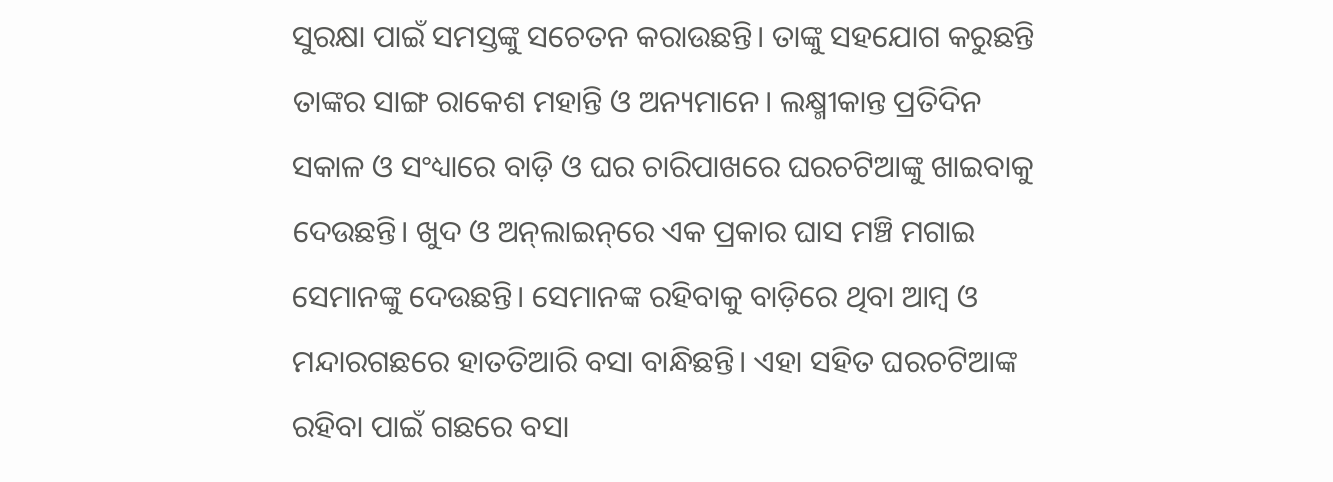ସୁରକ୍ଷା ପାଇଁ ସମସ୍ତଙ୍କୁ ସଚେତନ କରାଉଛନ୍ତି। ତାଙ୍କୁ ସହଯୋଗ କରୁଛନ୍ତି ତାଙ୍କର ସାଙ୍ଗ ରାକେଶ ମହାନ୍ତି ଓ ଅନ୍ୟମାନେ। ଲକ୍ଷ୍ମୀକାନ୍ତ ପ୍ରତିଦିନ ସକାଳ ଓ ସଂଧ୍ୟାରେ ବାଡ଼ି ଓ ଘର ଚାରିପାଖରେ ଘରଚଟିଆଙ୍କୁ ଖାଇବାକୁ ଦେଉଛନ୍ତି। ଖୁଦ ଓ ଅନ୍‌ଲାଇନ୍‌ରେ ଏକ ପ୍ରକାର ଘାସ ମଞ୍ଚି ମଗାଇ ସେମାନଙ୍କୁ ଦେଉଛନ୍ତି। ସେମାନଙ୍କ ରହିବାକୁ ବାଡ଼ିରେ ଥିବା ଆମ୍ବ ଓ ମନ୍ଦାରଗଛରେ ହାତତିଆରି ବସା ବାନ୍ଧିଛନ୍ତି। ଏହା ସହିତ ଘରଚଟିଆଙ୍କ ରହିବା ପାଇଁ ଗଛରେ ବସା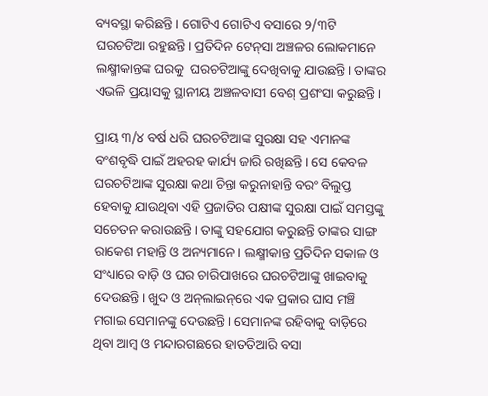ବ୍ୟବସ୍ଥା କରିଛନ୍ତି। ଗୋଟିଏ ଗୋଟିଏ ବସାରେ ୨/୩ଟି ଘରଚଟିଆ ରହୁଛନ୍ତି। ପ୍ରତିଦିନ ଟେନ୍‌ସା ଅଞ୍ଚଳର ଲୋକମାନେ ଲକ୍ଷ୍ମୀକାନ୍ତଙ୍କ ଘରକୁ  ଘରଚଟିଆଙ୍କୁ ଦେଖିବାକୁ ଯାଉଛନ୍ତି। ତାଙ୍କର ଏଭଳି ପ୍ରୟାସକୁ ସ୍ଥାନୀୟ ଅଞ୍ଚଳବାସୀ ବେଶ୍‌ ପ୍ରଶଂସା କରୁଛନ୍ତି।

ପ୍ରାୟ ୩/୪ ବର୍ଷ ଧରି ଘରଚଟିଆଙ୍କ ସୁରକ୍ଷା ସହ ଏମାନଙ୍କ ବଂଶବୃଦ୍ଧି ପାଇଁ ଅହରହ କାର୍ଯ୍ୟ ଜାରି ରଖିଛନ୍ତି। ସେ କେବଳ ଘରଚଟିଆଙ୍କ ସୁରକ୍ଷା କଥା ଚିନ୍ତା କରୁନାହାନ୍ତି ବରଂ ବିଲୁପ୍ତ ହେବାକୁ ଯାଉଥିବା ଏହି ପ୍ରଜାତିର ପକ୍ଷୀଙ୍କ ସୁରକ୍ଷା ପାଇଁ ସମସ୍ତଙ୍କୁ ସଚେତନ କରାଉଛନ୍ତି। ତାଙ୍କୁ ସହଯୋଗ କରୁଛନ୍ତି ତାଙ୍କର ସାଙ୍ଗ ରାକେଶ ମହାନ୍ତି ଓ ଅନ୍ୟମାନେ। ଲକ୍ଷ୍ମୀକାନ୍ତ ପ୍ରତିଦିନ ସକାଳ ଓ ସଂଧ୍ୟାରେ ବାଡ଼ି ଓ ଘର ଚାରିପାଖରେ ଘରଚଟିଆଙ୍କୁ ଖାଇବାକୁ ଦେଉଛନ୍ତି। ଖୁଦ ଓ ଅନ୍‌ଲାଇନ୍‌ରେ ଏକ ପ୍ରକାର ଘାସ ମଞ୍ଚି ମଗାଇ ସେମାନଙ୍କୁ ଦେଉଛନ୍ତି। ସେମାନଙ୍କ ରହିବାକୁ ବାଡ଼ିରେ ଥିବା ଆମ୍ବ ଓ ମନ୍ଦାରଗଛରେ ହାତତିଆରି ବସା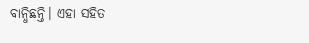ବାନ୍ଧିଛନ୍ତି। ଏହା ସହିତ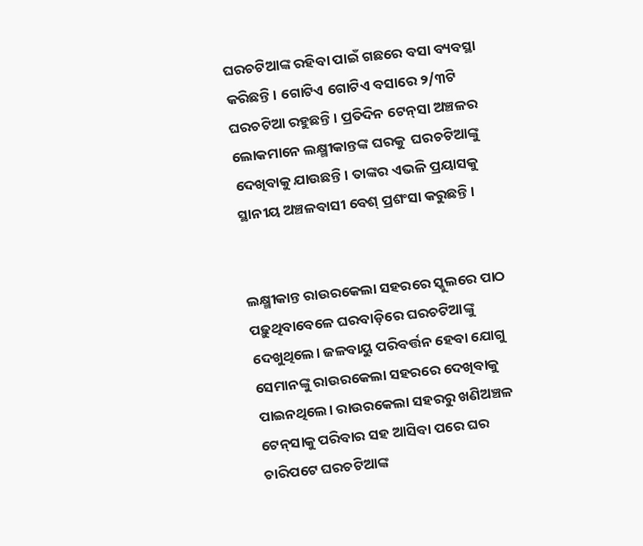ଘରଚଟିଆଙ୍କ ରହିବା ପାଇଁ ଗଛରେ ବସା ବ୍ୟବସ୍ଥା କରିଛନ୍ତି। ଗୋଟିଏ ଗୋଟିଏ ବସାରେ ୨/୩ଟି ଘରଚଟିଆ ରହୁଛନ୍ତି। ପ୍ରତିଦିନ ଟେନ୍‌ସା ଅଞ୍ଚଳର ଲୋକମାନେ ଲକ୍ଷ୍ମୀକାନ୍ତଙ୍କ ଘରକୁ  ଘରଚଟିଆଙ୍କୁ ଦେଖିବାକୁ ଯାଉଛନ୍ତି। ତାଙ୍କର ଏଭଳି ପ୍ରୟାସକୁ ସ୍ଥାନୀୟ ଅଞ୍ଚଳବାସୀ ବେଶ୍‌ ପ୍ରଶଂସା କରୁଛନ୍ତି।


ଲକ୍ଷ୍ମୀକାନ୍ତ ରାଉରକେଲା ସହରରେ ସ୍କୁଲରେ ପାଠ ପଢ଼ୁଥିବାବେଳେ ଘରବାଡ଼ିରେ ଘରଚଟିଆଙ୍କୁ ଦେଖୁଥିଲେ। ଜଳବାୟୁ ପରିବର୍ତ୍ତନ ହେବା ଯୋଗୁ ସେମାନଙ୍କୁ ରାଉରକେଲା ସହରରେ ଦେଖିବାକୁ ପାଇନଥିଲେ। ରାଉରକେଲା ସହରରୁ ଖଣିଅଞ୍ଚଳ ଟେନ୍‌ସାକୁ ପରିବାର ସହ ଆସିବା ପରେ ଘର ଚାରିପଟେ ଘରଚଟିଆଙ୍କ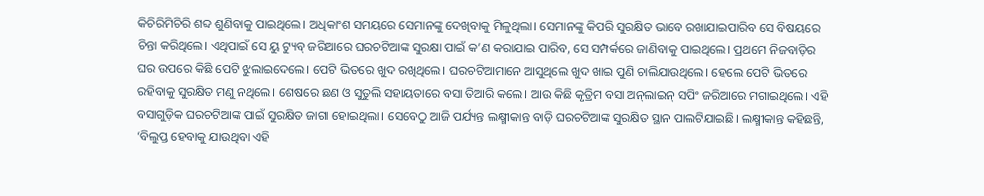କିଚିରିମିଚିରି ଶବ୍ଦ ଶୁଣିବାକୁ ପାଇଥିଲେ। ଅଧିକାଂଶ ସମୟରେ ସେମାନଙ୍କୁ ଦେଖିବାକୁ ମିଳୁଥିଲା। ସେମାନଙ୍କୁ କିପରି ସୁରକ୍ଷିତ ଭାବେ ରଖାଯାଇପାରିବ ସେ ବିଷୟରେ ଚିନ୍ତା କରିଥିଲେ। ଏଥିପାଇଁ ସେ ୟୁ ଟ୍ୟୁବ୍‌ ଜରିଆରେ ଘରଚଟିଆଙ୍କ ସୁରକ୍ଷା ପାଇଁ କ’ଣ କରାଯାଇ ପାରିବ, ସେ ସମ୍ପର୍କରେ ଜାଣିବାକୁ ପାଇଥିଲେ। ପ୍ରଥମେ ନିଜବାଡ଼ିର ଘର ଉପରେ କିଛି ପେଟି ଝୁଲାଇଦେଲେ। ପେଟି ଭିତରେ ଖୁଦ ରଖିଥିଲେ। ଘରଚଟିଆମାନେ ଆସୁଥିଲେ ଖୁଦ ଖାଇ ପୁଣି ଚାଲିଯାଉଥିଲେ। ହେଲେ ପେଟି ଭିତରେ ରହିବାକୁ ସୁରକ୍ଷିତ ମଣୁ ନଥିଲେ। ଶେଷରେ ଛଣ ଓ ସୁତୁଲି ସହାୟତାରେ ବସା ତିଆରି କଲେ। ଆଉ କିଛି କୃତ୍ରିମ ବସା ଅନ୍‌ଲାଇନ୍ ସପିଂ ଜରିଆରେ ମଗାଇଥିଲେ। ଏହି ବସାଗୁଡ଼ିକ ଘରଚଟିଆଙ୍କ ପାଇଁ ସୁରକ୍ଷିତ ଜାଗା ହୋଇଥିଲା। ସେବେଠୁ ଆଜି ପର୍ଯ୍ୟନ୍ତ ଲକ୍ଷ୍ମୀକାନ୍ତ ବାଡ଼ି ଘରଚଟିଆଙ୍କ ସୁରକ୍ଷିତ ସ୍ଥାନ ପାଲଟିଯାଇଛି। ଲକ୍ଷ୍ମୀକାନ୍ତ କହିଛନ୍ତି, ‘ବିଲୁପ୍ତ ହେବାକୁ ଯାଉଥିବା ଏହି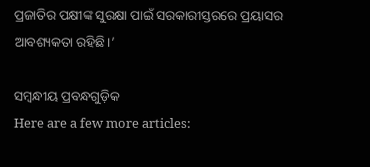ପ୍ରଜାତିର ପକ୍ଷୀଙ୍କ ସୁରକ୍ଷା ପାଇଁ ସରକାରୀସ୍ତରରେ ପ୍ରୟାସର ଆବଶ୍ୟକତା ରହିଛି।’

ସମ୍ବନ୍ଧୀୟ ପ୍ରବନ୍ଧଗୁଡ଼ିକ
Here are a few more articles: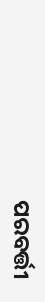ପରବର୍ତ୍ତୀ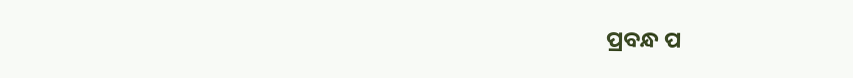ପ୍ରବନ୍ଧ ପ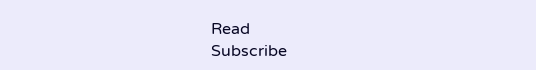Read
Subscribe